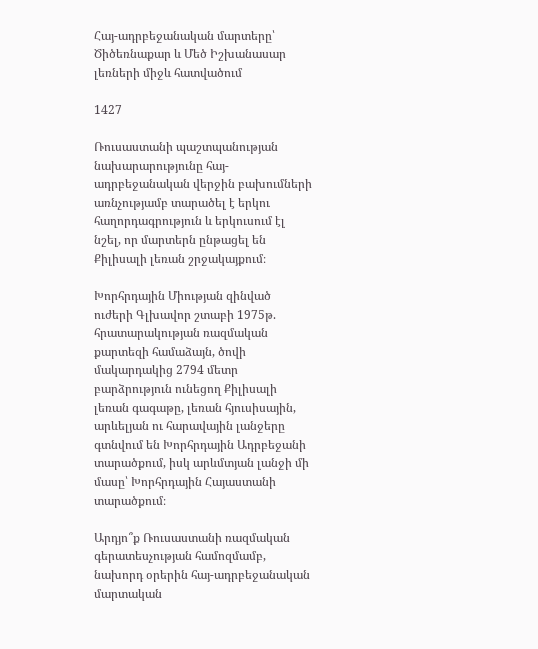Հայ-ադրբեջանական մարտերը՝ Ծիծեռնաքար և Մեծ Իշխանասար լեռների միջև հատվածում

1427

Ռուսաստանի պաշտպանության նախարարությունը հայ-ադրբեջանական վերջին բախումների առնչությամբ տարածել է երկու հաղորդագրություն և երկուսում էլ նշել, որ մարտերն ընթացել են Քիլիսալի լեռան շրջակայքում։

Խորհրդային Միության զինված ուժերի Գլխավոր շտաբի 1975թ. հրատարակության ռազմական քարտեզի համաձայն, ծովի մակարդակից 2794 մետր բարձրություն ունեցող Քիլիսալի լեռան գագաթը, լեռան հյուսիսային, արևելյան ու հարավային լանջերը գտնվում են Խորհրդային Ադրբեջանի տարածքում, իսկ արևմտյան լանջի մի մասը՝ Խորհրդային Հայաստանի տարածքում։

Արդյո՞ք Ռուսաստանի ռազմական գերատեսչության համոզմամբ, նախորդ օրերին հայ-ադրբեջանական մարտական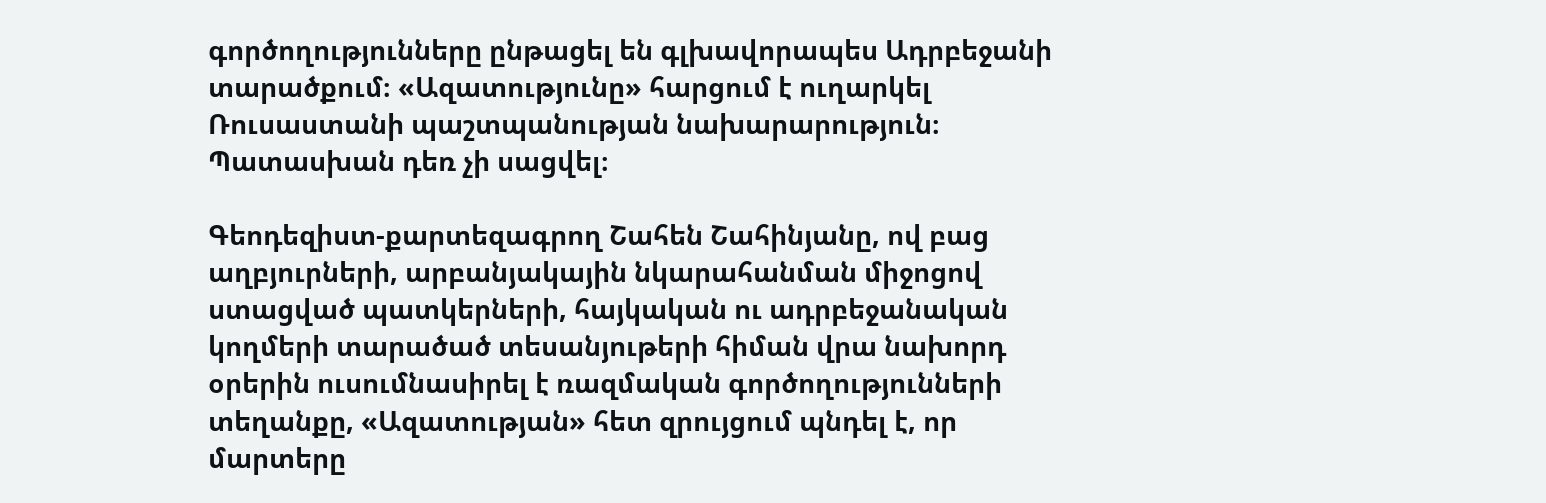գործողությունները ընթացել են գլխավորապես Ադրբեջանի տարածքում։ «Ազատությունը» հարցում է ուղարկել Ռուսաստանի պաշտպանության նախարարություն։ Պատասխան դեռ չի սացվել։

Գեոդեզիստ-քարտեզագրող Շահեն Շահինյանը, ով բաց աղբյուրների, արբանյակային նկարահանման միջոցով ստացված պատկերների, հայկական ու ադրբեջանական կողմերի տարածած տեսանյութերի հիման վրա նախորդ օրերին ուսումնասիրել է ռազմական գործողությունների տեղանքը, «Ազատության» հետ զրույցում պնդել է, որ մարտերը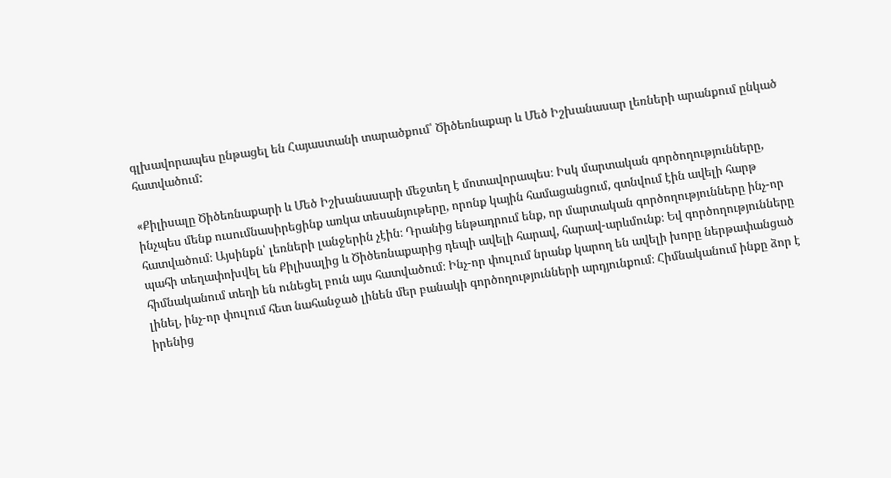գլխավորապես ընթացել են Հայաստանի տարածքում՝ Ծիծեռնաքար և Մեծ Իշխանասար լեռների արանքում ընկած հատվածում:

«Քիլիսալը Ծիծեռնաքարի և Մեծ Իշխանասարի մեջտեղ է մոտավորապես։ Իսկ մարտական գործողությունները, ինչպես մենք ուսումնասիրեցինք առկա տեսանյութերը, որոնք կային համացանցում, գտնվում էին ավելի հարթ հատվածում։ Այսինքն՝ լեռների լանջերին չէին։ Դրանից ենթադրում ենք, որ մարտական գործողությունները ինչ-որ պահի տեղափոխվել են Քիլիսալից և Ծիծեռնաքարից դեպի ավելի հարավ, հարավ-արևմունք։ Եվ գործողությունները հիմնականում տեղի են ունեցել բուն այս հատվածում։ Ինչ-որ փուլում նրանք կարող են ավելի խորը ներթափանցած լինել, ինչ-որ փուլում հետ նահանջած լինեն մեր բանակի գործողությունների արդյունքում։ Հիմնականում ինքը ձոր է իրենից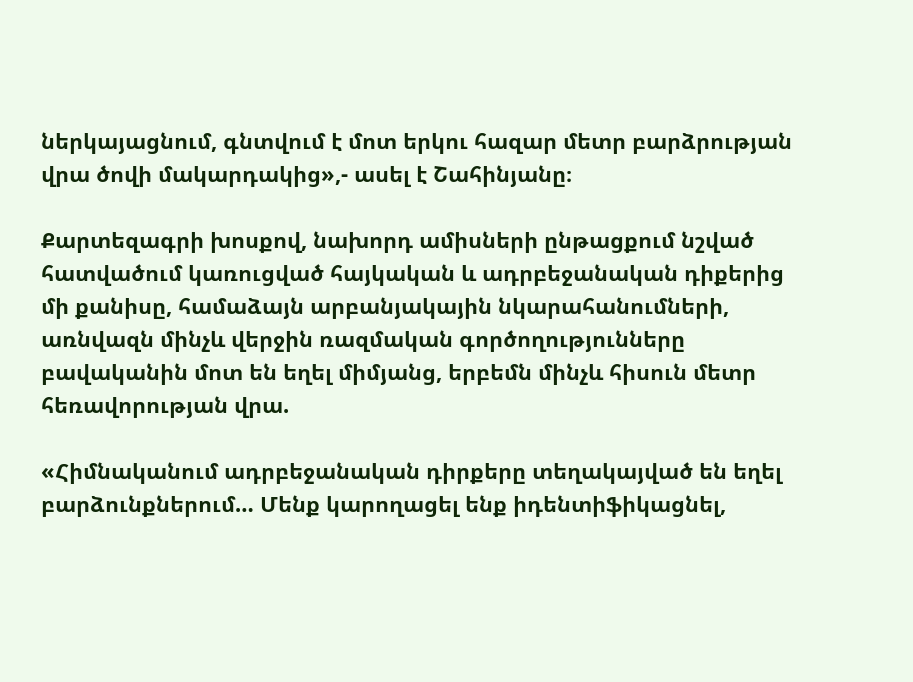ներկայացնում, գնտվում է մոտ երկու հազար մետր բարձրության վրա ծովի մակարդակից»,- ասել է Շահինյանը։

Քարտեզագրի խոսքով, նախորդ ամիսների ընթացքում նշված հատվածում կառուցված հայկական և ադրբեջանական դիքերից մի քանիսը, համաձայն արբանյակային նկարահանումների, առնվազն մինչև վերջին ռազմական գործողությունները բավականին մոտ են եղել միմյանց, երբեմն մինչև հիսուն մետր հեռավորության վրա.

«Հիմնականում ադրբեջանական դիրքերը տեղակայված են եղել բարձունքներում… Մենք կարողացել ենք իդենտիֆիկացնել,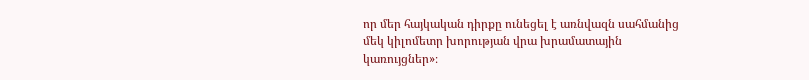որ մեր հայկական դիրքը ունեցել է առնվազն սահմանից մեկ կիլոմետր խորության վրա խրամատային կառույցներ»։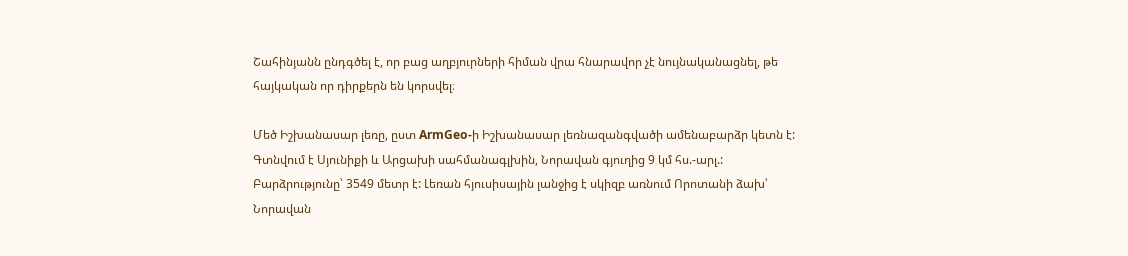Շահինյանն ընդգծել է, որ բաց աղբյուրների հիման վրա հնարավոր չէ նույնականացնել, թե հայկական որ դիրքերն են կորսվել։

Մեծ Իշխանասար լեռը, ըստ ArmGeo-ի Իշխանասար լեռնազանգվածի ամենաբարձր կետն է: Գտնվում է Սյունիքի և Արցախի սահմանագլխին, Նորավան գյուղից 9 կմ հս.-արլ.: Բարձրությունը՝ 3549 մետր է: Լեռան հյուսիսային լանջից է սկիզբ առնում Որոտանի ձախ՝ Նորավան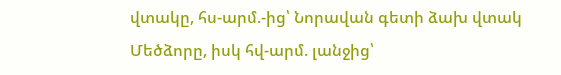վտակը, հս-արմ.-ից՝ Նորավան գետի ձախ վտակ Մեծձորը, իսկ հվ-արմ. լանջից՝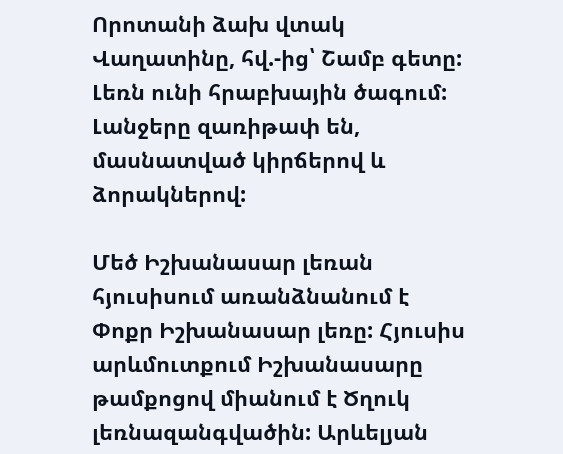Որոտանի ձախ վտակ Վաղատինը, հվ.-ից՝ Շամբ գետը: Լեռն ունի հրաբխային ծագում: Լանջերը զառիթափ են, մասնատված կիրճերով և ձորակներով:

Մեծ Իշխանասար լեռան հյուսիսում առանձնանում է Փոքր Իշխանասար լեռը: Հյուսիս արևմուտքում Իշխանասարը թամքոցով միանում է Ծղուկ լեռնազանգվածին: Արևելյան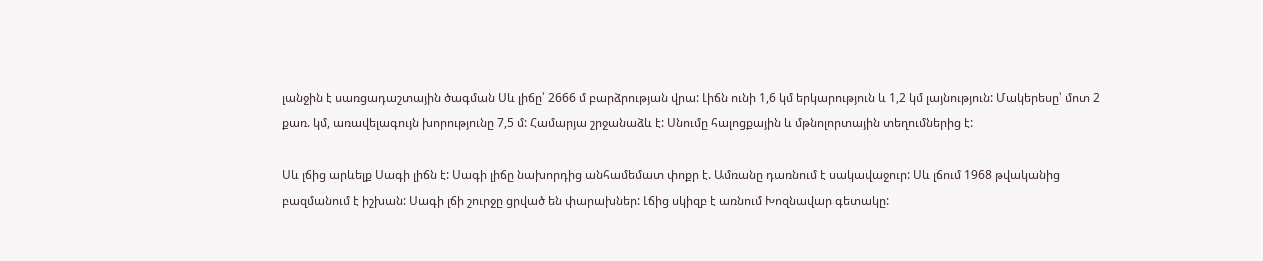լանջին է սառցադաշտային ծագման Սև լիճը՝ 2666 մ բարձրության վրա: Լիճն ունի 1,6 կմ երկարություն և 1,2 կմ լայնություն: Մակերեսը՝ մոտ 2 քառ. կմ, առավելագույն խորությունը 7,5 մ: Համարյա շրջանաձև է: Սնումը հալոցքային և մթնոլորտային տեղումներից է:

Սև լճից արևելք Սագի լիճն է: Սագի լիճը նախորդից անհամեմատ փոքր է. Ամռանը դառնում է սակավաջուր: Սև լճում 1968 թվականից բազմանում է իշխան: Սագի լճի շուրջը ցրված են փարախներ: Լճից սկիզբ է առնում Խոզնավար գետակը: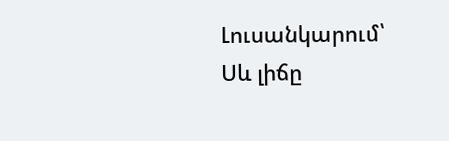Լուսանկարում՝ Սև լիճը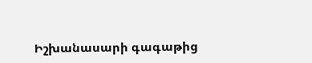Իշխանասարի գագաթից